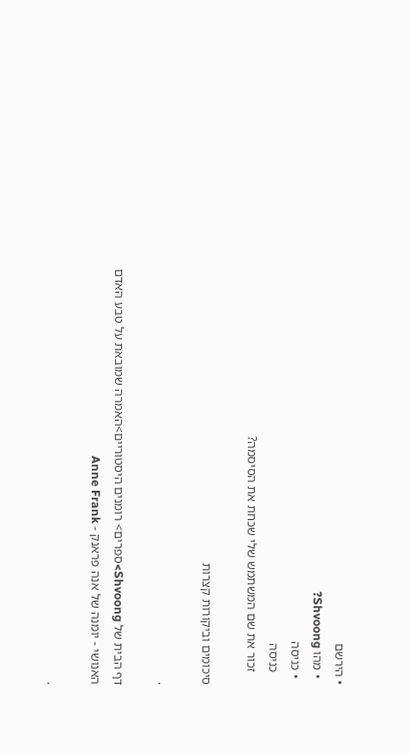• הירשם
  • מהו Shvoong?
  • כניסה
    כניסה
    זכור את שם המשתמש שלי שכחת את הסיסמה?

סיכומים וביקורות קצרות

.

דף הבית של Shvoong>ספרים> רומנים היסטוריים>האמרה שמובאת על טבע האדם האנושי - יומנה של אנה פראנק - Anne Frank

.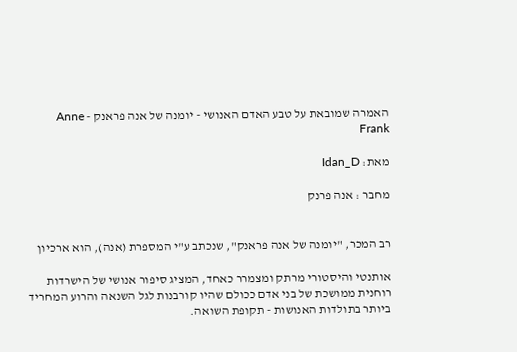האמרה שמובאת על טבע האדם האנושי - יומנה של אנה פראנק - Anne Frank

מאת: Idan_D

מחבר : אנה פרנק


רב המכר, "יומנה של אנה פראנק", שנכתב ע"י המספרת (אנה), הוא ארכיון

אותנטי והיסטורי מרתק ומצמרר כאחד, המציג סיפור אנושי של הישרדות רוחנית ממושכת של בני אדם ככולם שהיו קורבנות לגל השנאה והרוע המחריד ביותר בתולדות האנושות - תקופת השואה.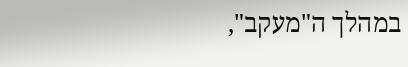במהלך ה"מעקב",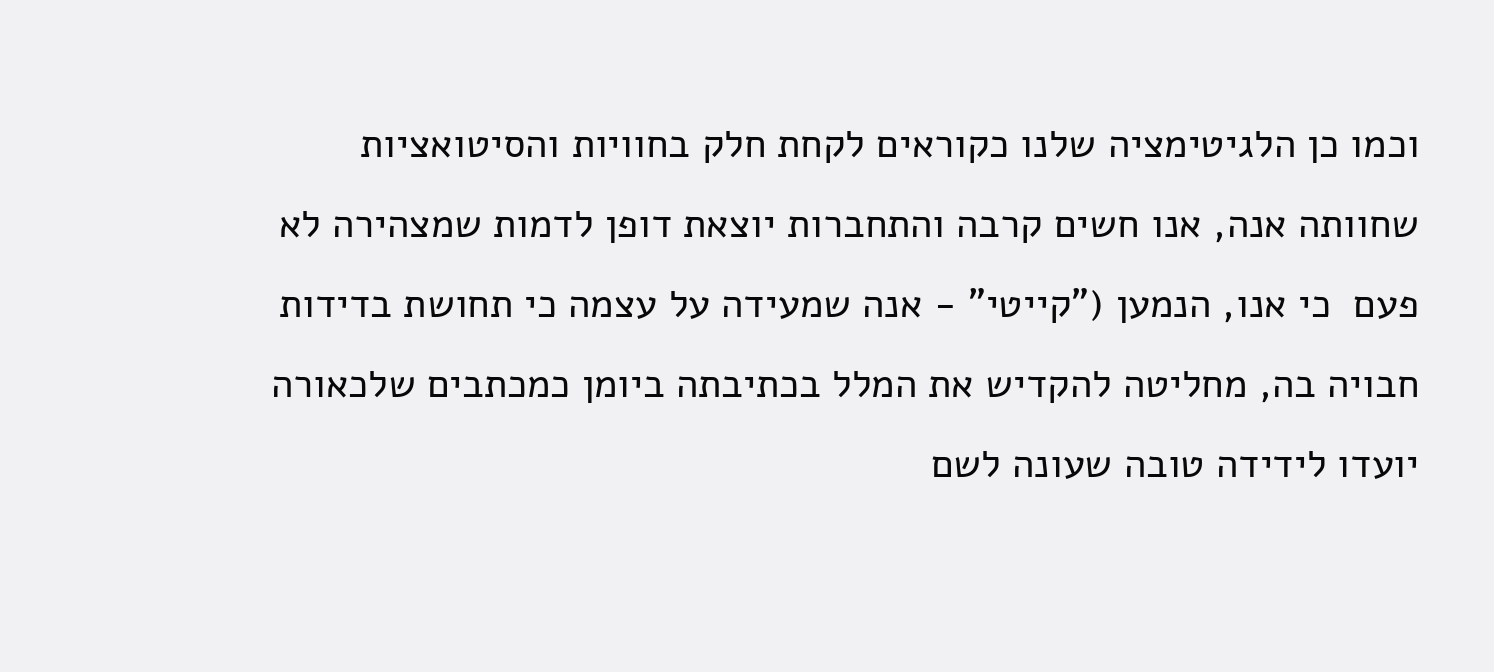וכמו כן הלגיטימציה שלנו כקוראים לקחת חלק בחוויות והסיטואציות שחוותה אנה, אנו חשים קרבה והתחברות יוצאת דופן לדמות שמצהירה לא פעם  כי אנו, הנמען ("קייטי" - אנה שמעידה על עצמה כי תחושת בדידות חבויה בה, מחליטה להקדיש את המלל בכתיבתה ביומן כמכתבים שלכאורה יועדו לידידה טובה שעונה לשם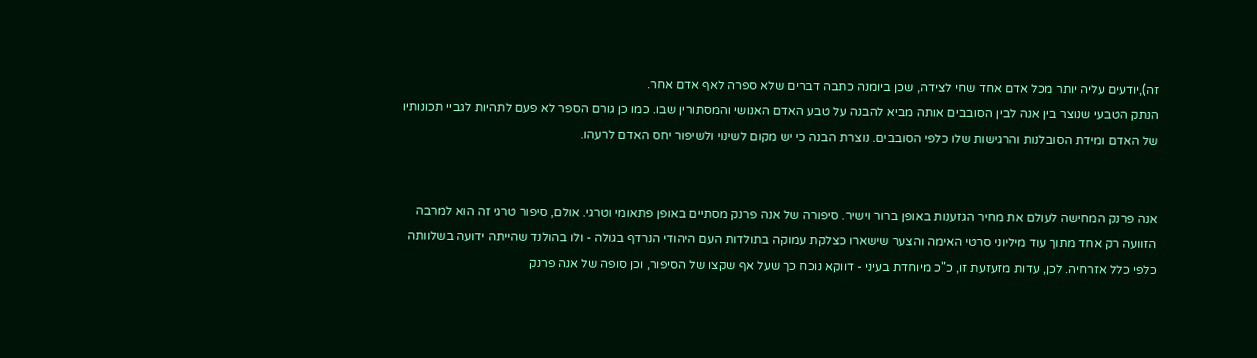זה),יודעים עליה יותר מכל אדם אחד שחי לצידה, שכן ביומנה כתבה דברים שלא ספרה לאף אדם אחר.
הנתק הטבעי שנוצר בין אנה לבין הסובבים אותה מביא להבנה על טבע האדם האנושי והמסתורין שבו. כמו כן גורם הספר לא פעם לתהיות לגביי תכונותיו של האדם ומידת הסובלנות והרגישות שלו כלפי הסובבים. נוצרת הבנה כי יש מקום לשינוי ולשיפור יחס האדם לרעהו.


אנה פרנק המחישה לעולם את מחיר הגזענות באופן ברור וישיר. סיפורה של אנה פרנק מסתיים באופן פתאומי וטרגי. אולם, סיפור טרגי זה הוא למרבה הזוועה רק אחד מתוך עוד מיליוני סרטי האימה והצער שישארו כצלקת עמוקה בתולדות העם היהודי הנרדף בגולה - ולו בהולנד שהייתה ידועה בשלוותה כלפי כלל אזרחיה. לכן, עדות מזעזעת זו, כ"כ מיוחדת בעיני - דווקא נוכח כך שעל אף שקצו של הסיפור, וכן סופה של אנה פרנק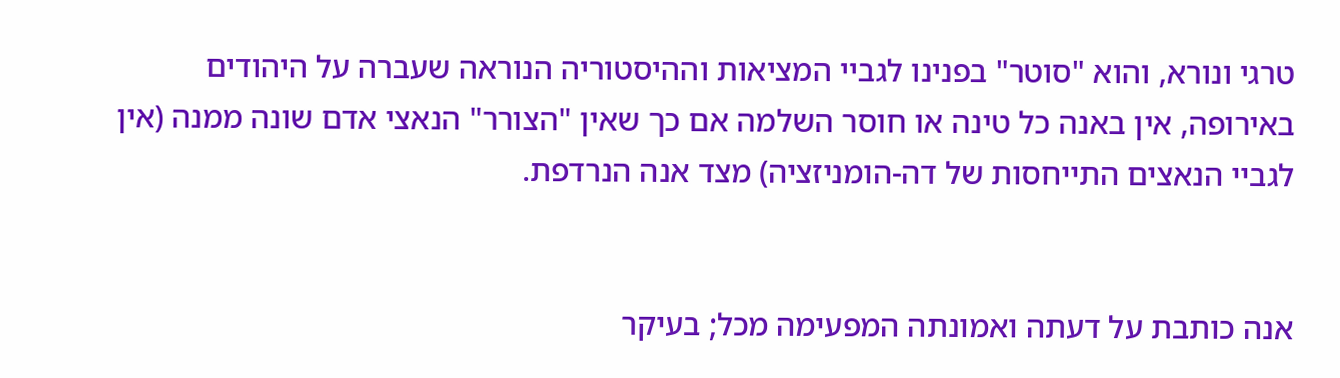טרגי ונורא, והוא "סוטר" בפנינו לגביי המציאות וההיסטוריה הנוראה שעברה על היהודים באירופה, אין באנה כל טינה או חוסר השלמה אם כך שאין "הצורר" הנאצי אדם שונה ממנה (אין לגביי הנאצים התייחסות של דה-הומניזציה) מצד אנה הנרדפת.


אנה כותבת על דעתה ואמונתה המפעימה מכל; בעיקר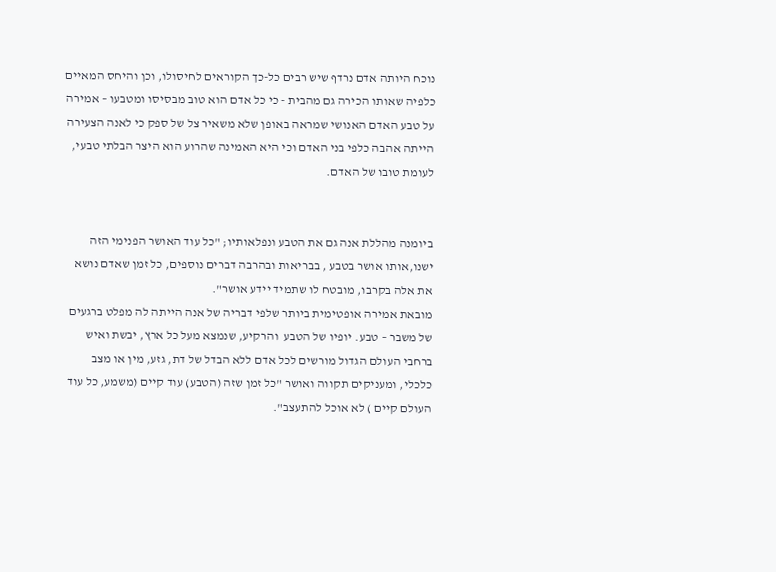נוכח היותה אדם נרדף שיש רבים כל-כך הקוראים לחיסולו, וכן והיחס המאיים כלפיה שאותו הכירה גם מהבית - כי כל אדם הוא טוב מבסיסו ומטבעו – אמירה על טבע האדם האנושי שמראה באופן שלא משאיר צל של ספק כי לאנה הצעירה הייתה אהבה כלפי בני האדם וכי היא האמינה שהרוע הוא היצר הבלתי טבעי, לעומת טובו של האדם.


ביומנה מהללת אנה גם את הטבע ונפלאותיו; "כל עוד האושר הפנימי הזה ישנו,אותו אושר בטבע , בבריאות ובהרבה דברים נוספים, כל זמן שאדם נושא את אלה בקרבו, מובטח לו שתמיד יידע אושר".
מובאת אמירה אופטימית ביותר שלפי דבריה של אנה הייתה לה מפלט ברגעים של משבר – טבע. יופיו של הטבע  והרקיע, שנמצא מעל כל ארץ, יבשת ואיש ברחבי העולם הגדול מורשים לכל אדם ללא הבדל של דת, גזע, מין או מצב כלכלי, ומעניקים תקווה ואושר "כל זמן שזה (הטבע) עוד קיים (משמע, כל עוד העולם קיים ) לא אוכל להתעצב".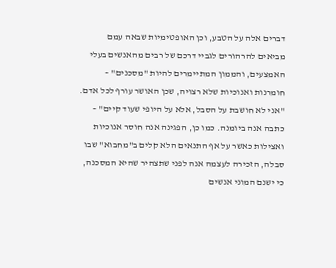דברים אלה על הטבע, וכן האופטימיות שבאה עמם מביאים להרהורים לגביי דרכם של רבים מהאנשים בעלי האמצעים, והממון המתיימרים להיות "מסכנים" – חומרנות ואנוכיות שלא רצויה, שכן האושר עורף לכל אדם.
"אני לא חושבת על הסבל, אלא על היופי שעוד קיים" – כתבה אנה ביומנה. כמו כן, הפגינה אנה חוסר אנוכיות ואצילות כאשר על אף התנאים הלא קלים ב"מחבוא" שבו סבלה, הזכירה לעצמה אנה לפני שתצהיר שהיא המסכנה, כי ישנם המוני אנשים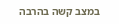במצב קשה בהרבה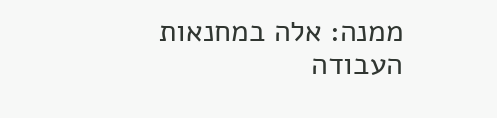ממנה: אלה במחנאות העבודה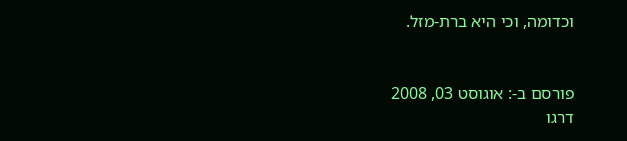וכדומה, וכי היא ברת-מזל.


פורסם ב-: אוגוסט 03, 2008
דרגו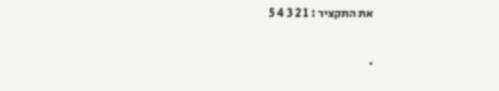את התקציר : 1 2 3 4 5

.